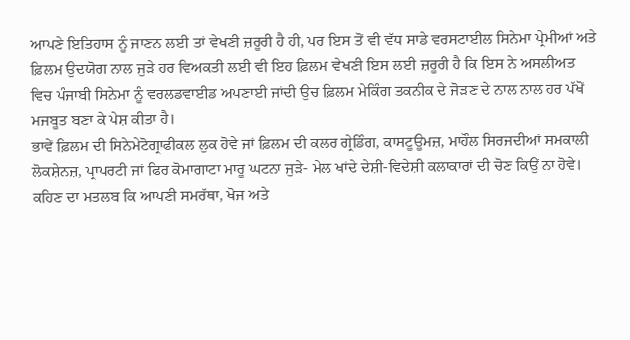ਆਪਣੇ ਇਤਿਹਾਸ ਨੂੰ ਜਾਣਨ ਲਈ ਤਾਂ ਵੇਖਣੀ ਜ਼ਰੂਰੀ ਹੈ ਹੀ, ਪਰ ਇਸ ਤੋਂ ਵੀ ਵੱਧ ਸਾਡੇ ਵਰਸਟਾਈਲ ਸਿਨੇਮਾ ਪ੍ਰੇਮੀਆਂ ਅਤੇ ਫ਼ਿਲਮ ਉਦਯੋਗ ਨਾਲ ਜੁੜੇ ਹਰ ਵਿਅਕਤੀ ਲਈ ਵੀ ਇਹ ਫ਼ਿਲਮ ਵੇਖਣੀ ਇਸ ਲਈ ਜ਼ਰੂਰੀ ਹੈ ਕਿ ਇਸ ਨੇ ਅਸਲੀਅਤ ਵਿਚ ਪੰਜਾਬੀ ਸਿਨੇਮਾ ਨੂੰ ਵਰਲਡਵਾਈਡ ਅਪਣਾਈ ਜਾਂਦੀ ਉਚ ਫ਼ਿਲਮ ਮੇਕਿੰਗ ਤਕਨੀਕ ਦੇ ਜੋੜਣ ਦੇ ਨਾਲ ਨਾਲ ਹਰ ਪੱਖੋਂ ਮਜਬੂਤ ਬਣਾ ਕੇ ਪੇਸ਼ ਕੀਤਾ ਹੈ।
ਭਾਵੇਂ ਫ਼ਿਲਮ ਦੀ ਸਿਨੇਮੇਟੋਗ੍ਰਾਫੀਕਲ ਲੁਕ ਹੋਵੇ ਜਾਂ ਫ਼ਿਲਮ ਦੀ ਕਲਰ ਗ੍ਰੇਡਿੰਗ, ਕਾਸਟੂਊਮਜ਼, ਮਾਹੌਲ ਸਿਰਜਦੀਆਂ ਸਮਕਾਲੀ ਲੋਕਸ਼ੇਨਜ਼, ਪ੍ਰਾਪਰਟੀ ਜਾਂ ਫਿਰ ਕੋਮਾਗਾਟਾ ਮਾਰੂ ਘਟਨਾ ਜੁੜੇ- ਮੇਲ ਖਾਂਦੇ ਦੇਸ਼ੀ-ਵਿਦੇਸ਼ੀ ਕਲਾਕਾਰਾਂ ਦੀ ਚੋਣ ਕਿਉਂ ਨਾ ਹੋਵੇ। ਕਹਿਣ ਦਾ ਮਤਲਬ ਕਿ ਆਪਣੀ ਸਮਰੱਥਾ, ਖੋਜ ਅਤੇ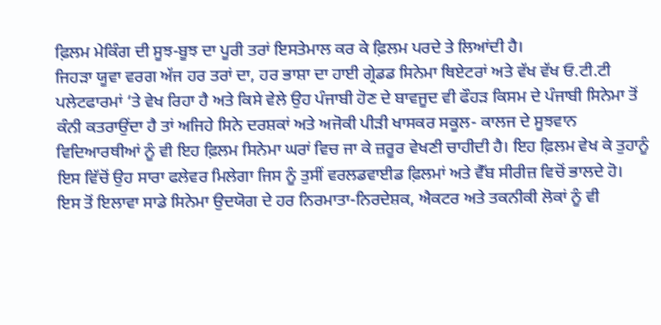ਫ਼ਿਲਮ ਮੇਕਿੰਗ ਦੀ ਸੂਝ-ਬੂਝ ਦਾ ਪੂਰੀ ਤਰਾਂ ਇਸਤੇਮਾਲ ਕਰ ਕੇ ਫ਼ਿਲਮ ਪਰਦੇ ਤੇ ਲਿਆਂਦੀ ਹੈ।
ਜਿਹੜਾ ਯੂਵਾ ਵਰਗ ਅੱਜ ਹਰ ਤਰਾਂ ਦਾ, ਹਰ ਭਾਸ਼ਾ ਦਾ ਹਾਈ ਗ੍ਰੇਡਡ ਸਿਨੇਮਾ ਥਿਏਟਰਾਂ ਅਤੇ ਵੱਖ ਵੱਖ ਓ.ਟੀ.ਟੀ ਪਲੇਟਫਾਰਮਾਂ ‘ਤੇ ਵੇਖ ਰਿਹਾ ਹੈ ਅਤੇ ਕਿਸੇ ਵੇਲੇ ਉਹ ਪੰਜਾਬੀ ਹੋਣ ਦੇ ਬਾਵਜੂਦ ਵੀ ਫੌਹੜ ਕਿਸਮ ਦੇ ਪੰਜਾਬੀ ਸਿਨੇਮਾ ਤੋਂ ਕੰਨੀ ਕਤਰਾਉਂਦਾ ਹੈ ਤਾਂ ਅਜਿਹੇ ਸਿਨੇ ਦਰਸ਼ਕਾਂ ਅਤੇ ਅਜੋਕੀ ਪੀੜੀ ਖਾਸਕਰ ਸਕੂਲ- ਕਾਲਜ ਦੇ ਸੂਝਵਾਨ ਵਿਦਿਆਰਥੀਆਂ ਨੂੰ ਵੀ ਇਹ ਫ਼ਿਲਮ ਸਿਨੇਮਾ ਘਰਾਂ ਵਿਚ ਜਾ ਕੇ ਜ਼ਰੂਰ ਵੇਖਣੀ ਚਾਹੀਦੀ ਹੈ। ਇਹ ਫ਼ਿਲਮ ਵੇਖ ਕੇ ਤੁਹਾਨੂੰ ਇਸ ਵਿੱਚੋਂ ਉਹ ਸਾਰਾ ਫਲੇਵਰ ਮਿਲੇਗਾ ਜਿਸ ਨੂੰ ਤੁਸੀਂ ਵਰਲਡਵਾਈਡ ਫ਼ਿਲਮਾਂ ਅਤੇ ਵੈੱਬ ਸੀਰੀਜ਼ ਵਿਚੋਂ ਭਾਲਦੇ ਹੋ।
ਇਸ ਤੋਂ ਇਲਾਵਾ ਸਾਡੇ ਸਿਨੇਮਾ ਉਦਯੋਗ ਦੇ ਹਰ ਨਿਰਮਾਤਾ-ਨਿਰਦੇਸ਼ਕ, ਐਕਟਰ ਅਤੇ ਤਕਨੀਕੀ ਲੋਕਾਂ ਨੂੰ ਵੀ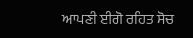ਆਪਣੀ ਈਗੋ ਰਹਿਤ ਸੋਚ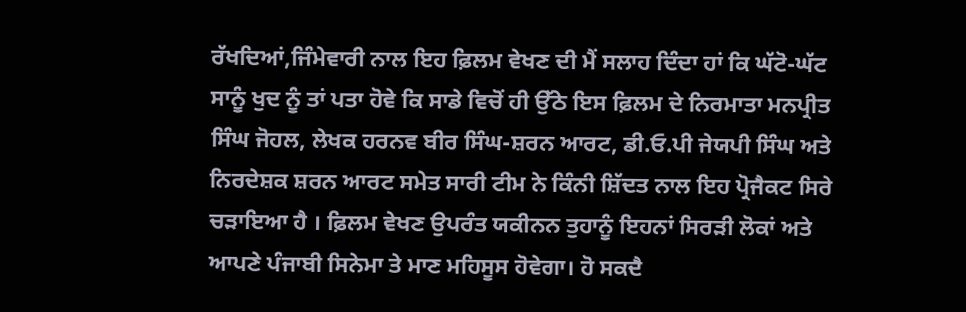ਰੱਖਦਿਆਂ,ਜਿੰਮੇਵਾਰੀ ਨਾਲ ਇਹ ਫ਼ਿਲਮ ਵੇਖਣ ਦੀ ਮੈਂ ਸਲਾਹ ਦਿੰਦਾ ਹਾਂ ਕਿ ਘੱਟੋ-ਘੱਟ ਸਾਨੂੰ ਖੁਦ ਨੂੰ ਤਾਂ ਪਤਾ ਹੋਵੇ ਕਿ ਸਾਡੇ ਵਿਚੋਂ ਹੀ ਉੱਠੇ ਇਸ ਫ਼ਿਲਮ ਦੇ ਨਿਰਮਾਤਾ ਮਨਪ੍ਰੀਤ ਸਿੰਘ ਜੋਹਲ, ਲੇਖਕ ਹਰਨਵ ਬੀਰ ਸਿੰਘ-ਸ਼ਰਨ ਆਰਟ, ਡੀ.ਓ.ਪੀ ਜੇਯਪੀ ਸਿੰਘ ਅਤੇ ਨਿਰਦੇਸ਼ਕ ਸ਼ਰਨ ਆਰਟ ਸਮੇਤ ਸਾਰੀ ਟੀਮ ਨੇ ਕਿੰਨੀ ਸ਼ਿੱਦਤ ਨਾਲ ਇਹ ਪ੍ਰੋਜੈਕਟ ਸਿਰੇ ਚੜਾਇਆ ਹੈ । ਫ਼ਿਲਮ ਵੇਖਣ ਉਪਰੰਤ ਯਕੀਨਨ ਤੁਹਾਨੂੰ ਇਹਨਾਂ ਸਿਰੜੀ ਲੋਕਾਂ ਅਤੇ ਆਪਣੇ ਪੰਜਾਬੀ ਸਿਨੇਮਾ ਤੇ ਮਾਣ ਮਹਿਸੂਸ ਹੋਵੇਗਾ। ਹੋ ਸਕਦੈ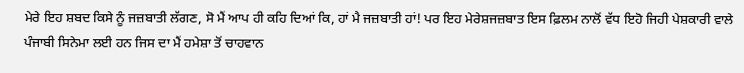ਮੇਰੇ ਇਹ ਸ਼ਬਦ ਕਿਸੇ ਨੂੰ ਜਜ਼ਬਾਤੀ ਲੱਗਣ, ਸੋ ਮੈਂ ਆਪ ਹੀ ਕਹਿ ਦਿਆਂ ਕਿ, ਹਾਂ ਮੈ ਜਜ਼ਬਾਤੀ ਹਾਂ! ਪਰ ਇਹ ਮੇਰੇਸ਼ਜਜ਼ਬਾਤ ਇਸ ਫ਼ਿਲਮ ਨਾਲੋਂ ਵੱਧ ਇਹੋ ਜਿਹੀ ਪੇਸ਼ਕਾਰੀ ਵਾਲੇ ਪੰਜਾਬੀ ਸਿਨੇਮਾ ਲਈ ਹਨ ਜਿਸ ਦਾ ਮੈਂ ਹਮੇਸ਼ਾ ਤੋਂ ਚਾਹਵਾਨ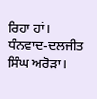ਰਿਹਾ ਹਾਂ।
ਧੰਨਵਾਦ-ਦਲਜੀਤ ਸਿੰਘ ਅਰੋੜਾ।